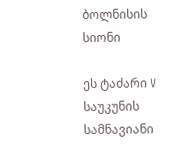ბოლნისის სიონი

ეს ტაძარი V საუკუნის სამნავიანი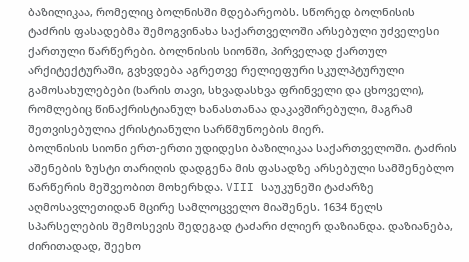ბაზილიკაა, რომელიც ბოლნისში მდებარეობს. სწორედ ბოლნისის ტაძრის ფასადებმა შემოგვინახა საქართველოში არსებული უძველესი ქართული წარწერები. ბოლნისის სიონში, პირველად ქართულ არქიტექტურაში, გვხვდება აგრეთვე რელიეფური სკულპტურული გამოსახულებები (ხარის თავი, სხვადასხვა ფრინველი და ცხოველი), რომლებიც წინაქრისტიანულ ხანასთანაა დაკავშირებული, მაგრამ შეთვისებულია ქრისტიანული სარწმუნოების მიერ.
ბოლნისის სიონი ერთ-ერთი უდიდესი ბაზილიკაა საქართველოში. ტაძრის აშენების ზუსტი თარიღის დადგენა მის ფასადზე არსებული სამშენებლო წარწერის მეშვეობით მოხერხდა. VIII საუკუნეში ტაძარზე აღმოსავლეთიდან მცირე სამლოცველო მიაშენეს. 1634 წელს სპარსელების შემოსევის შედეგად ტაძარი ძლიერ დაზიანდა. დაზიანება, ძირითადად, შეეხო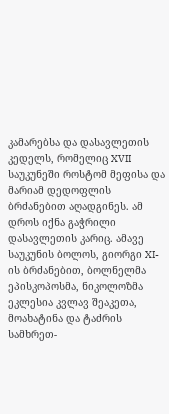კამარებსა და დასავლეთის კედელს, რომელიც XVII საუკუნეში როსტომ მეფისა და მარიამ დედოფლის ბრძანებით აღადგინეს. ამ დროს იქნა გაჭრილი დასავლეთის კარიც. ამავე საუკუნის ბოლოს, გიორგი XI-ის ბრძანებით, ბოლნელმა ეპისკოპოსმა, ნიკოლოზმა ეკლესია კვლავ შეაკეთა, მოახატინა და ტაძრის სამხრეთ-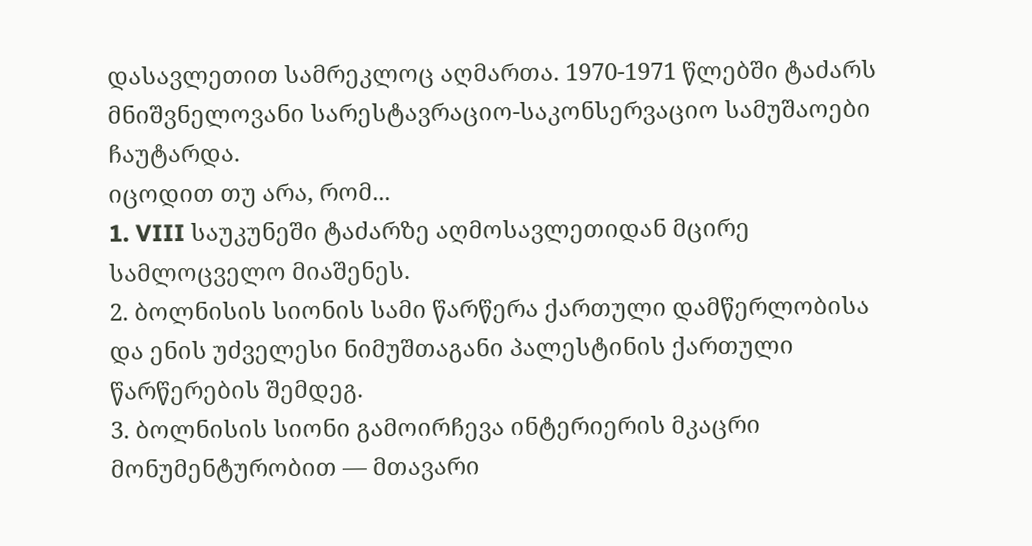დასავლეთით სამრეკლოც აღმართა. 1970-1971 წლებში ტაძარს მნიშვნელოვანი სარესტავრაციო-საკონსერვაციო სამუშაოები ჩაუტარდა.
იცოდით თუ არა, რომ...
1. VIII საუკუნეში ტაძარზე აღმოსავლეთიდან მცირე სამლოცველო მიაშენეს.
2. ბოლნისის სიონის სამი წარწერა ქართული დამწერლობისა და ენის უძველესი ნიმუშთაგანი პალესტინის ქართული წარწერების შემდეგ.
3. ბოლნისის სიონი გამოირჩევა ინტერიერის მკაცრი მონუმენტურობით — მთავარი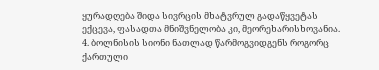ყურადღება შიდა სივრცის მხატვრულ გადაწყვეტას ექცევა, ფასადთა მნიშვნელობა კი, მეორეხარისხოვანია.
4. ბოლნისის სიონი ნათლად წარმოგვიდგენს როგორც ქართული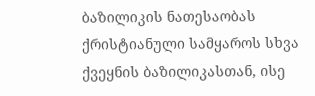ბაზილიკის ნათესაობას ქრისტიანული სამყაროს სხვა ქვეყნის ბაზილიკასთან, ისე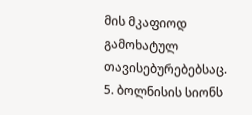მის მკაფიოდ გამოხატულ თავისებურებებსაც.
5. ბოლნისის სიონს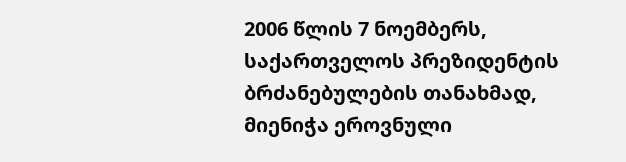2006 წლის 7 ნოემბერს, საქართველოს პრეზიდენტის ბრძანებულების თანახმად, მიენიჭა ეროვნული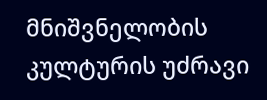მნიშვნელობის კულტურის უძრავი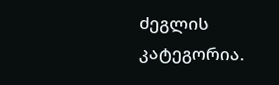ძეგლის კატეგორია.